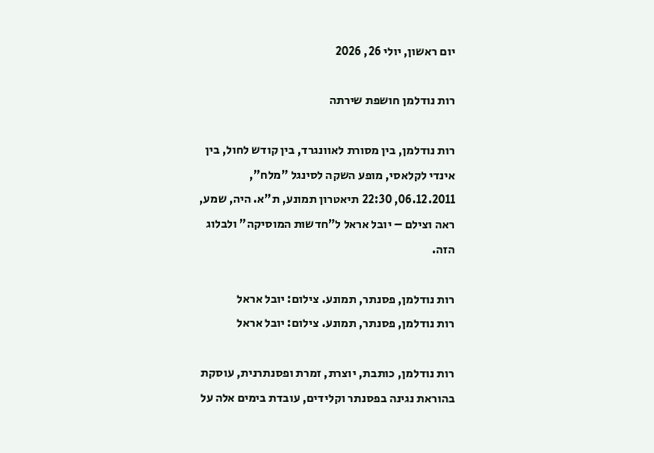יום ראשון, יולי 26, 2026

רות נודלמן חושפת שירתה

רות נודלמן, בין מסורת לאוונגרד, בין קודש לחול, בין אינדי לקלאסי, מופע השקה לסינגל "מלח", 06.12.2011, 22:30 תיאטרון תמונע, ת"א. היה, שמע, ראה וצילם – יובל אראל ל"חדשות המוסיקה" ולבלוג הזה.

רות נודלמן, פסנתר, תמונע. צילום: יובל אראל
רות נודלמן, פסנתר, תמונע. צילום: יובל אראל

רות נודלמן, כותבת, יוצרת, זמרת ופסנתרנית, עוסקת בהוראת נגינה בפסנתר וקלידים, עובדת בימים אלה על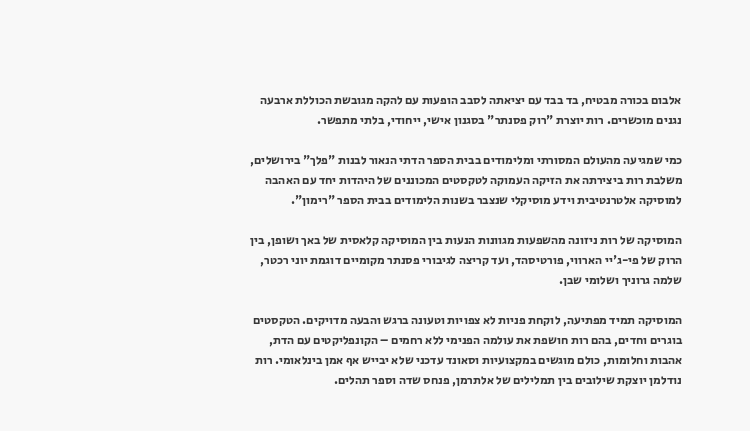אלבום בכורה מבטיח, בד בבד עם יציאתה לסבב הופעות עם להקה מגובשת הכוללת ארבעה נגנים מוכשרים. רות יוצרת "רוק פסנתר" בסגנון אישי, ייחודי, בלתי מתפשר.

כמי שמגיעה מהעולם המסורתי ומלימודים בבית הספר הדתי הנאור לבנות "פלך" בירושלים, משלבת רות ביצירתה את הזיקה העמוקה לטקסטים המכוננים של היהדות יחד עם האהבה למוסיקה אלטרנטיבית וידע מוסיקלי שנצבר בשנות הלימודים בבית הספר "רימון".

המוסיקה של רות ניזונה מהשפעות מגוונות הנעות בין המוסיקה קלאסית של באך ושופן, בין הרוק של פי-ג'יי הארווי, פורטיסהד, ועד קריצה לגיבורי פסנתר מקומיים דוגמת יוני רכטר, שלמה גרוניך ושלומי שבן.

המוסיקה תמיד מפתיעה, לוקחת פניות לא צפויות וטעונה ברגש והבעה מדויקים. הטקסטים בוגרים וחדים, בהם רות חושפת את עולמה הפנימי ללא רחמים – הקונפליקטים עם הדת, אהבות וחלומות, כולם מוגשים במקצועיות וסאונד עדכני שלא יבייש אף אמן בינלאומי. רות נודלמן יוצקת שילובים בין תמלילים של אלתרמן, פנחס שדה וספר תהלים.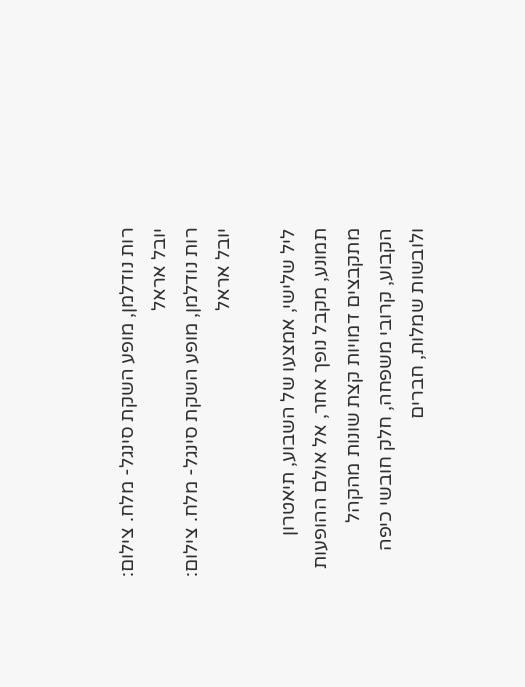רות נודלמן, מופע השקת סינגל- מלח. צילום: יובל אראל
רות נודלמן, מופע השקת סינגל- מלח. צילום: יובל אראל

ליל שלישי, אמצעו של השבוע, תיאטרון תמונע, מקבל נופך אחר, אל אולם ההופעות מתקבצים דמויות קצת שונות מהקהל הקבוע, קרובי משפחה, חלק חובשי כיפה ולובשות שמלות, חברים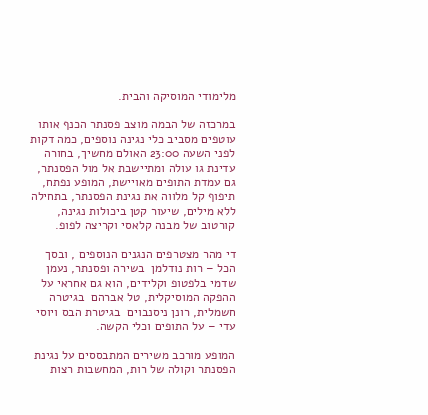מלימודי המוסיקה והבית.

במרכזה של הבמה מוצב פסנתר הכנף אותו עוטפים מסביב כלי נגינה נוספים, כמה דקות לפני השעה 23:00 האולם מחשיך, בחורה עדינת גו עולה ומתיישבת אל מול הפסנתר, גם עמדת התופים מאויישת, המופע נפתח, תיפוף קל מלווה את נגינת הפסנתר, בתחילה ללא מילים, שיעור קטן ביכולות נגינה, קורטוב של מבנה קלאסי וקריצה לפופ.

די מהר מצטרפים הנגנים הנוספים , ובסך הכל – רות נודלמן  בשירה ופסנתר, נעמן שדמי בלפטופ וקלידים, הוא גם אחראי על ההפקה המוסיקלית, טל אברהם  בגיטרה חשמלית, רונן ניסנבוים  בגיטרת הבס ויוסי עדי – על התופים וכלי הקשה.

המופע מורכב משירים המתבססים על נגינת הפסנתר וקולה של רות, המחשבות רצות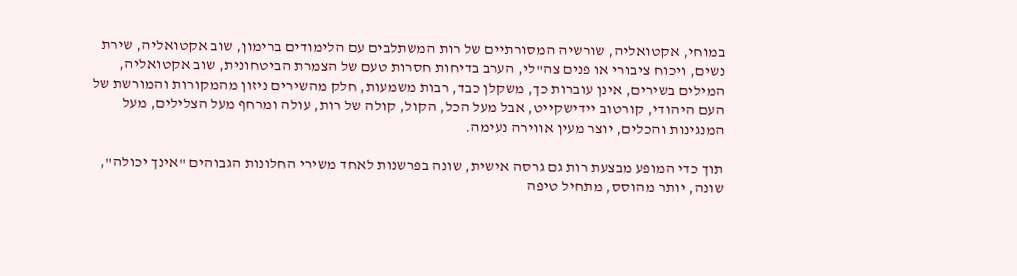במוחי, אקטואליה, שורשיה המסורתיים של רות המשתלבים עם הלימודים ברימון, שוב אקטואליה, שירת נשים, ויכוח ציבורי או פנים צה"לי, הערב בדיחות חסרות טעם של הצמרת הביטחונית, שוב אקטואליה, המילים בשירים, אינן עוברות כך, משקלן כבד, רבות משמעות, חלק מהשירים ניזון מהמקורות והמורשת של העם היהודי, קורטוב יידישקייט, אבל מעל הכל, הקול, קולה של רות, עולה ומרחף מעל הצלילים, מעל המנגינות והכלים, יוצר מעין אווירה נעימה.

תוך כדי המופע מבצעת רות גם גרסה אישית, שונה בפרשנות לאחד משירי החלונות הגבוהים "אינך יכולה", שונה, יותר מהוסס, מתחיל טיפה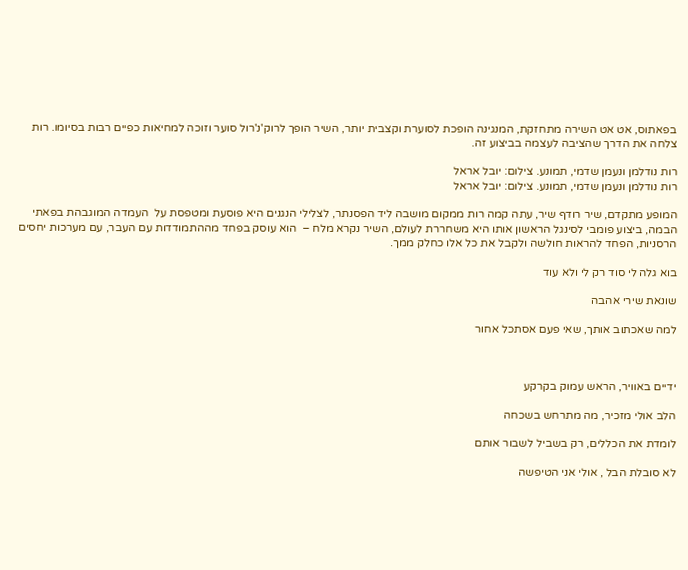בפאתוס, אט אט השירה מתחזקת, המנגינה הופכת לסוערת וקצבית יותר, השיר הופך לרוק'נ'רול סוער וזוכה למחיאות כפיים רבות בסיומו. רות צלחה את הדרך שהציבה לעצמה בביצוע זה.

רות נודלמן ונעמן שדמי, תמונע. צילום: יובל אראל
רות נודלמן ונעמן שדמי, תמונע. צילום: יובל אראל

המופע מתקדם, שיר רודף שיר, עתה קמה רות ממקום מושבה ליד הפסנתר, לצלילי הנגנים היא פוסעת ומטפסת על  העמדה המוגבהת בפאתי הבמה, ביצוע פומבי לסינגל הראשון אותו היא משחררת לעולם, השיר נקרא מלח –  הוא עוסק בפחד מההתמודדות עם העבר, עם מערכות יחסים הרסניות, הפחד להראות חולשה ולקבל את כל אלו כחלק ממך.

בוא גלה לי סוד רק לי ולא עוד

שונאת שירי אהבה

למה שאכתוב אותך, שאי פעם אסתכל אחור



ידיים באוויר, הראש עמוק בקרקע

הלב אולי מזכיר, מה מתרחש בשכחה

לומדת את הכללים, רק בשביל לשבור אותם

לא סובלת הבל , אולי אני הטיפשה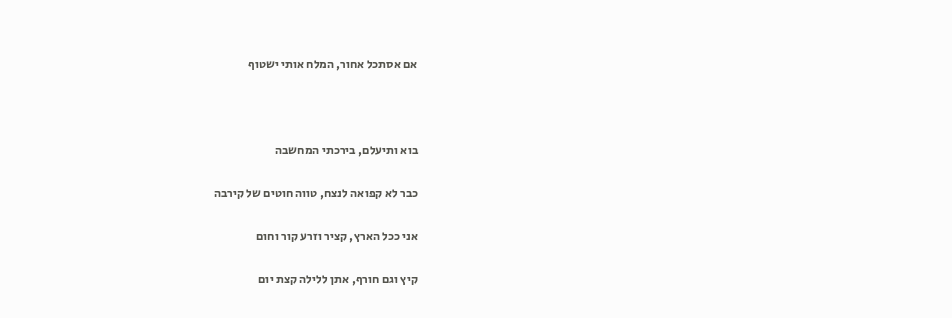אם אסתכל אחור, המלח אותי ישטוף



בוא ותיעלם, בירכתי המחשבה

כבר לא קפואה לנצח, טווה חוטים של קירבה

אני ככל הארץ, קציר וזרע קור וחום

קיץ וגם חורף, אתן ללילה קצת יום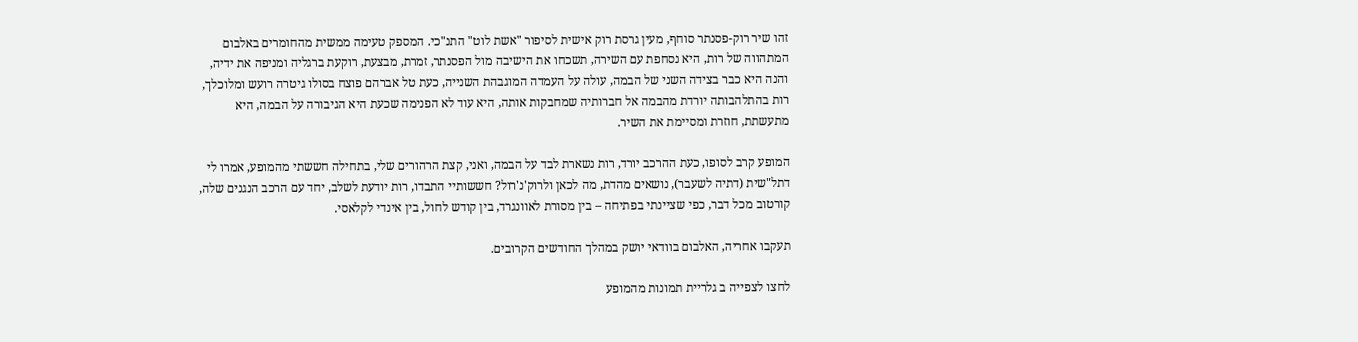זהו שיר רוק-פסנתר סוחף, מעין גרסת רוק אישית לסיפור "אשת לוט" התנ"כי. המספק טעימה ממשית מהחומרים באלבום המתהווה של רות, היא נסחפת עם השירה, תשכחו את הישיבה מול הפסנתר, זמרת, מבצעת, רוקעת ברגליה ומניפה את ידיה, והנה היא כבר בצידה השני של הבמה, עולה על העמדה המוגבהת השנייה, כעת טל אברהם פוצח בסולו גיטרה רועש ומלוכלך, רות בהתלהבותה יורדת מהבמה אל חברותיה שמחבקות אותה, היא עוד לא הפנימה שכעת היא הגיבורה על הבמה, היא מתעשתת, חוזרת ומסיימת את השיר.

המופע קרב לסופו, כעת ההרכב יורד, רות נשארת לבד על הבמה, ואני, קצת הרהורים שלי, בתחילה חששתי מהמופע, אמרו לי דתל"שית (דתיה לשעבר), נושאים מהדת, מה לכאן ולרוק'נ'רול? חששותיי התבדו, רות יודעת לשלב, יחד עם הרכב הנגנים שלה, קורטוב מכל דבר, כפי שציינתי בפתיחה – בין מסורת לאוונגרד, בין קודש לחול, בין אינדי לקלאסי.

תעקבו אחריה, האלבום בוודאי יושק במהלך החודשים הקרובים.

לחצו לצפייה ב גלריית תמונות מהמופע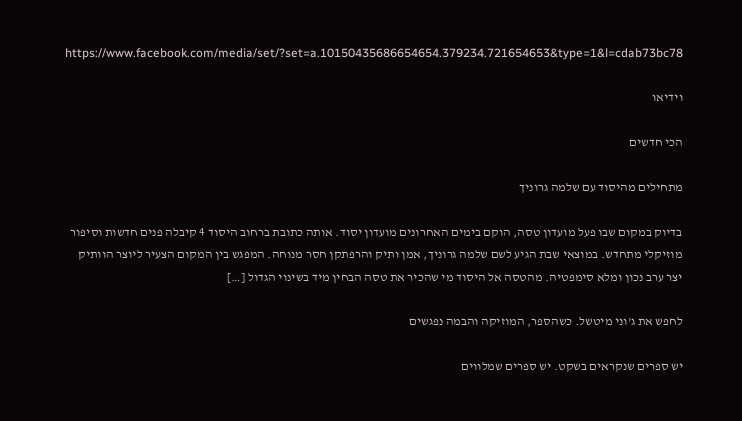https://www.facebook.com/media/set/?set=a.10150435686654654.379234.721654653&type=1&l=cdab73bc78

וידיאו

הכי חדשים

מתחילים מהיסוד עם שלמה גרוניך

בדיוק במקום שבו פעל מועדון טסה, הוקם בימים האחרונים מועדון יסוד. אותה כתובת ברחוב היסוד 4 קיבלה פנים חדשות וסיפור מוזיקלי מתחדש. במוצאי שבת הגיע לשם שלמה גרוניך, אמן ותיק והרפתקן חסר מנוחה. המפגש בין המקום הצעיר ליוצר הוותיק יצר ערב נכון ומלא סימפטיה. מהטסה אל היסוד מי שהכיר את טסה הבחין מיד בשינוי הגדול […]

לחפש את ג'וני מיטשל. כשהספר, המוזיקה והבמה נפגשים

יש ספרים שנקראים בשקט. יש ספרים שמלווים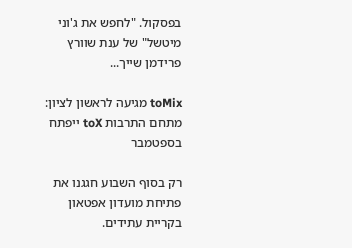בפסקול. "לחפש את ג'וני מיטשל" של ענת שוורץ פרידמן שייך...

toMix מגיעה לראשון לציון: מתחם התרבות toX ייפתח בספטמבר

רק בסוף השבוע חגגנו את פתיחת מועדון אפטאון בקריית עתידים.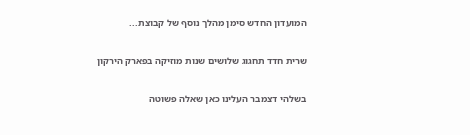המועדון החדש סימן מהלך נוסף של קבוצת...

שרית חדד תחגוג שלושים שנות מוזיקה בפארק הירקון

בשלהי דצמבר העלינו כאן שאלה פשוטה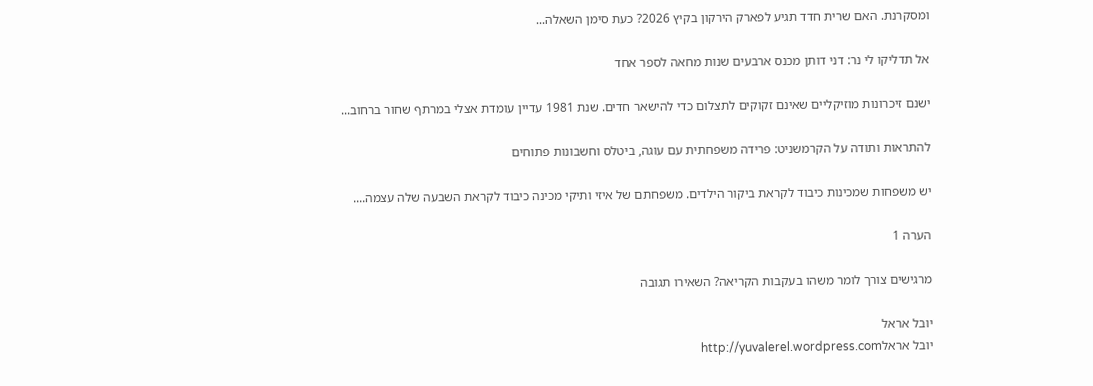ומסקרנת. האם שרית חדד תגיע לפארק הירקון בקיץ 2026? כעת סימן השאלה...

אל תדליקו לי נר: דני דותן מכנס ארבעים שנות מחאה לספר אחד

ישנם זיכרונות מוזיקליים שאינם זקוקים לתצלום כדי להישאר חדים. שנת 1981 עדיין עומדת אצלי במרתף שחור ברחוב...

להתראות ותודה על הקרמשניט: פרידה משפחתית עם עוגה, ביטלס וחשבונות פתוחים

יש משפחות שמכינות כיבוד לקראת ביקור הילדים. משפחתם של איזי ותיקי מכינה כיבוד לקראת השבעה שלה עצמה....

הערה 1

מרגישים צורך לומר משהו בעקבות הקריאה? השאירו תגובה

יובל אראל
יובל אראלhttp://yuvalerel.wordpress.com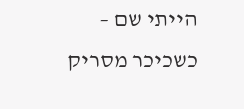הייתי שם – כשכיכר מסריק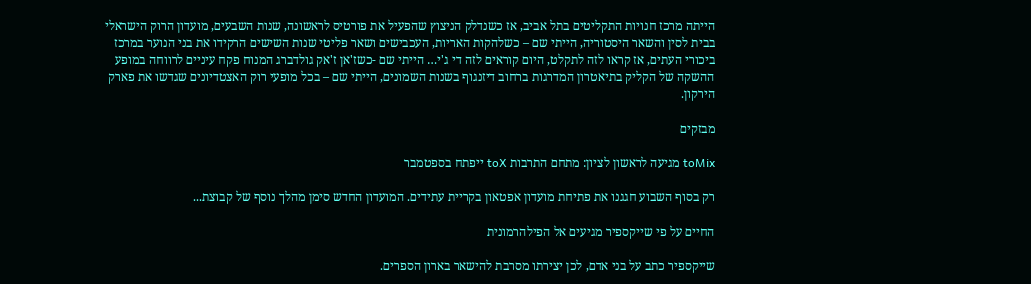הייתה מרכז חנויות התקליטים בתל אביב, אז כשנדלק הניצוץ שהפעיל את פורטיס לראשונה, שנות השבעים, מועדון הרוק הישראלי בבית לסין והשאר היסטוריה, הייתי שם – כשלהקות האריות, העכבישים ושאר פליטי שנות השישים הרקידו את בני הנוער במרכז ביכורי העתים, אז קראו לזה לתקלט, היום קוראים לזה די ג'י… הייתי שם -כשז'אן ז'אק גולדברג המנוח פקח עיניים לרווחה במופע ההשקה של הקליק בתיאטרון המדרגות ברחוב דיזנגוף בשנות השמונים, הייתי שם – בכל מופעי רוק האצטדיונים שגדשו את פארק הירקון.

מבזקים

toMix מגיעה לראשון לציון: מתחם התרבות toX ייפתח בספטמבר

רק בסוף השבוע חגגנו את פתיחת מועדון אפטאון בקריית עתידים. המועדון החדש סימן מהלך נוסף של קבוצת...

החיים על פי שייקספיר מגיעים אל הפילהרמונית

שייקספיר כתב על בני אדם, לכן יצירתו מסרבת להישאר בארון הספרים.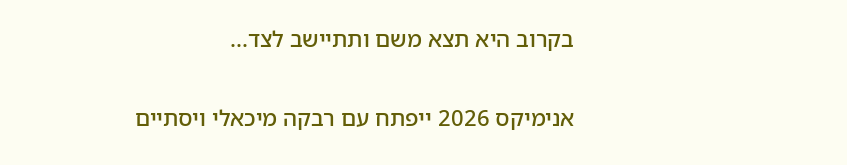בקרוב היא תצא משם ותתיישב לצד...

אנימיקס 2026 ייפתח עם רבקה מיכאלי ויסתיים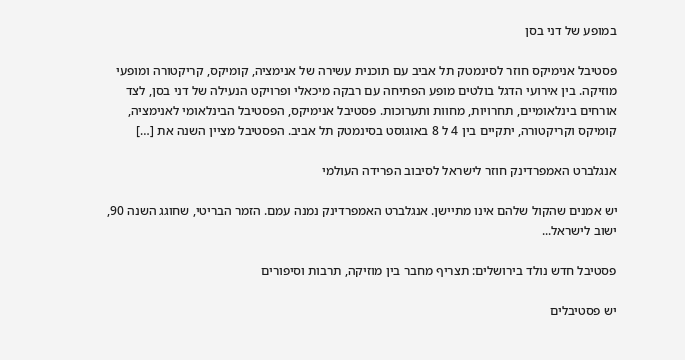במופע של דני בסן

פסטיבל אנימיקס חוזר לסינמטק תל אביב עם תוכנית עשירה של אנימציה, קומיקס, קריקטורה ומופעי מוזיקה. בין אירועי הדגל בולטים מופע הפתיחה עם רבקה מיכאלי ופרויקט הנעילה של דני בסן, לצד אורחים בינלאומיים, תחרויות, מחוות ותערוכות. פסטיבל אנימיקס, הפסטיבל הבינלאומי לאנימציה, קומיקס וקריקטורה, יתקיים בין 4 ל 8 באוגוסט בסינמטק תל אביב. הפסטיבל מציין השנה את […]

אנגלברט האמפרדינק חוזר לישראל לסיבוב הפרידה העולמי

יש אמנים שהקול שלהם אינו מתיישן. אנגלברט האמפרדינק נמנה עמם. הזמר הבריטי, שחוגג השנה 90, ישוב לישראל...

פסטיבל חדש נולד בירושלים: תצריף מחבר בין מוזיקה, תרבות וסיפורים

יש פסטיבלים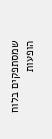שמסתפקים בלוח הופעות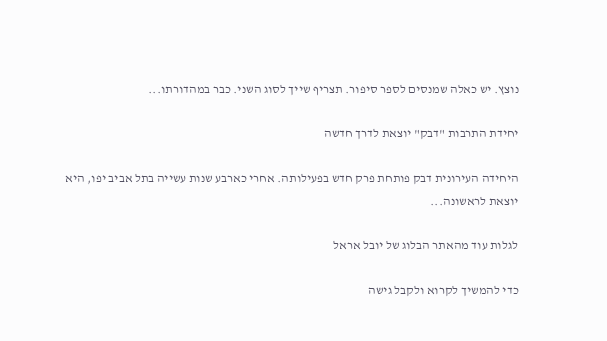נוצץ. יש כאלה שמנסים לספר סיפור. תצריף שייך לסוג השני. כבר במהדורתו...

יחידת התרבות "דבק" יוצאת לדרך חדשה

היחידה העירונית דבק פותחת פרק חדש בפעילותה. אחרי כארבע שנות עשייה בתל אביב יפו, היא יוצאת לראשונה...

לגלות עוד מהאתר הבלוג של יובל אראל

כדי להמשיך לקרוא ולקבל גישה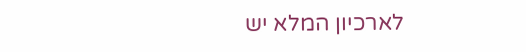לארכיון המלא יש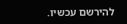להירשם עכשיו.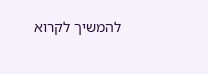להמשיך לקרוא